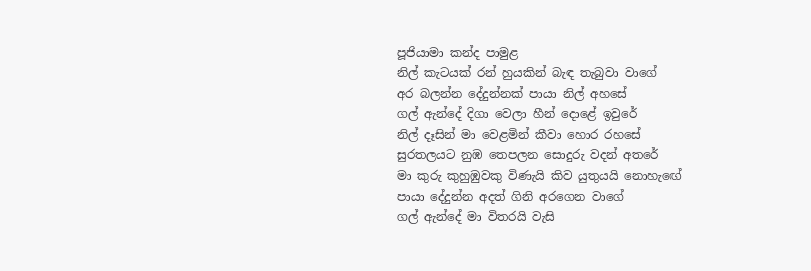පූජියාමා කන්ද පාමුළ
නිල් කැටයක් රන් හුයකින් බැඳ තැබුවා වාගේ
අර බලන්න දේදුන්නක් පායා නිල් අහසේ
ගල් ඇන්දේ දිගා වෙලා හීන් දොළේ ඉවුරේ
නිල් දෑසින් මා වෙළමින් කීවා හොර රහසේ
සුරතලයට නුඹ තෙපලන සොදුරු වදන් අතරේ
මා කුරු කුහුඹුවකු විණැයි කිව යුතුයයි නොහැඟේ
පායා දේදුන්න අදත් ගිනි අරගෙන වාගේ
ගල් ඇන්දේ මා විතරයි වැසි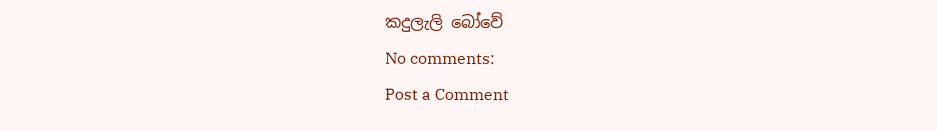කදුලැලි බෝවේ
No comments:
Post a Comment